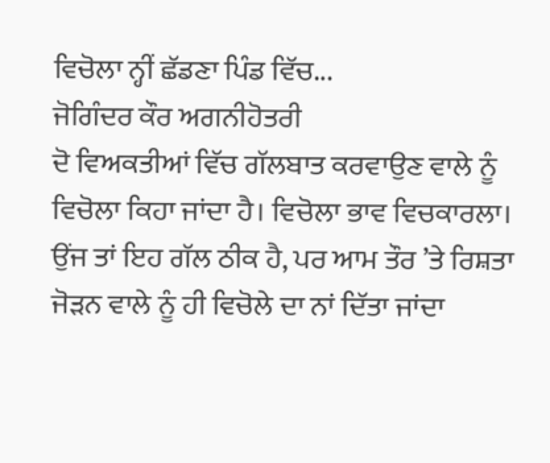ਵਿਚੋਲਾ ਨ੍ਹੀਂ ਛੱਡਣਾ ਪਿੰਡ ਵਿੱਚ...
ਜੋਗਿੰਦਰ ਕੌਰ ਅਗਨੀਹੋਤਰੀ
ਦੋ ਵਿਅਕਤੀਆਂ ਵਿੱਚ ਗੱਲਬਾਤ ਕਰਵਾਉਣ ਵਾਲੇ ਨੂੰ ਵਿਚੋਲਾ ਕਿਹਾ ਜਾਂਦਾ ਹੈ। ਵਿਚੋਲਾ ਭਾਵ ਵਿਚਕਾਰਲਾ। ਉਂਜ ਤਾਂ ਇਹ ਗੱਲ ਠੀਕ ਹੈ, ਪਰ ਆਮ ਤੌਰ ’ਤੇ ਰਿਸ਼ਤਾ ਜੋੜਨ ਵਾਲੇ ਨੂੰ ਹੀ ਵਿਚੋਲੇ ਦਾ ਨਾਂ ਦਿੱਤਾ ਜਾਂਦਾ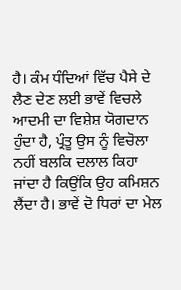ਹੈ। ਕੰਮ ਧੰਦਿਆਂ ਵਿੱਚ ਪੈਸੇ ਦੇ ਲੈਣ ਦੇਣ ਲਈ ਭਾਵੇਂ ਵਿਚਲੇ ਆਦਮੀ ਦਾ ਵਿਸ਼ੇਸ਼ ਯੋਗਦਾਨ ਹੁੰਦਾ ਹੈ, ਪ੍ਰੰਤੂ ਉਸ ਨੂੰ ਵਿਚੋਲਾ ਨਹੀਂ ਬਲਕਿ ਦਲਾਲ ਕਿਹਾ ਜਾਂਦਾ ਹੈ ਕਿਉਂਕਿ ਉਹ ਕਮਿਸ਼ਨ ਲੈਂਦਾ ਹੈ। ਭਾਵੇਂ ਦੋ ਧਿਰਾਂ ਦਾ ਮੇਲ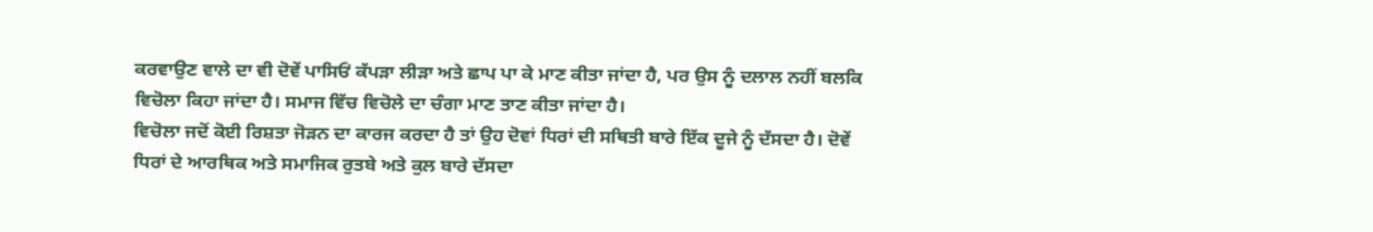ਕਰਵਾਉਣ ਵਾਲੇ ਦਾ ਵੀ ਦੋਵੇਂ ਪਾਸਿਓਂ ਕੱਪੜਾ ਲੀੜਾ ਅਤੇ ਛਾਪ ਪਾ ਕੇ ਮਾਣ ਕੀਤਾ ਜਾਂਦਾ ਹੈ, ਪਰ ਉਸ ਨੂੰ ਦਲਾਲ ਨਹੀਂ ਬਲਕਿ ਵਿਚੋਲਾ ਕਿਹਾ ਜਾਂਦਾ ਹੈ। ਸਮਾਜ ਵਿੱਚ ਵਿਚੋਲੇ ਦਾ ਚੰਗਾ ਮਾਣ ਤਾਣ ਕੀਤਾ ਜਾਂਦਾ ਹੈ।
ਵਿਚੋਲਾ ਜਦੋਂ ਕੋਈ ਰਿਸ਼ਤਾ ਜੋੜਨ ਦਾ ਕਾਰਜ ਕਰਦਾ ਹੈ ਤਾਂ ਉਹ ਦੋਵਾਂ ਧਿਰਾਂ ਦੀ ਸਥਿਤੀ ਬਾਰੇ ਇੱਕ ਦੂਜੇ ਨੂੰ ਦੱਸਦਾ ਹੈ। ਦੋਵੇਂ ਧਿਰਾਂ ਦੇ ਆਰਥਿਕ ਅਤੇ ਸਮਾਜਿਕ ਰੁਤਬੇ ਅਤੇ ਕੁਲ ਬਾਰੇ ਦੱਸਦਾ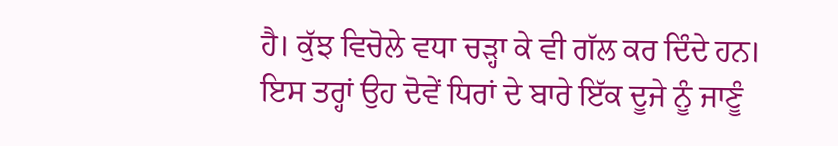ਹੈ। ਕੁੱਝ ਵਿਚੋਲੇ ਵਧਾ ਚੜ੍ਹਾ ਕੇ ਵੀ ਗੱਲ ਕਰ ਦਿੰਦੇ ਹਨ। ਇਸ ਤਰ੍ਹਾਂ ਉਹ ਦੋਵੇਂ ਧਿਰਾਂ ਦੇ ਬਾਰੇ ਇੱਕ ਦੂਜੇ ਨੂੰ ਜਾਣੂੰ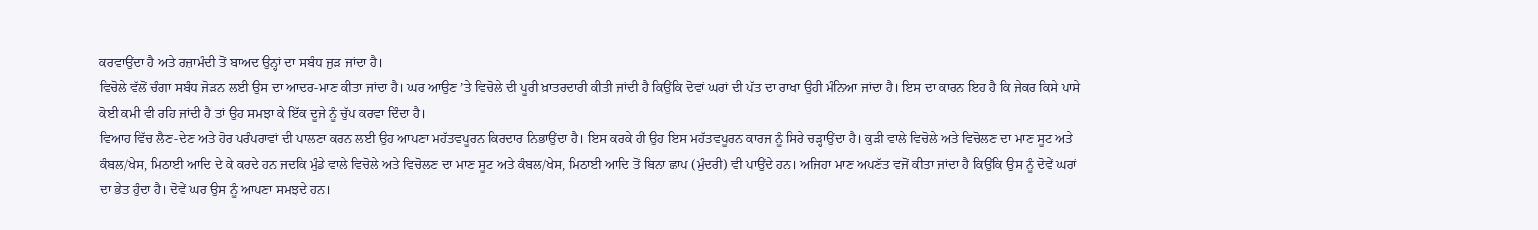ਕਰਵਾਉਂਦਾ ਹੈ ਅਤੇ ਰਜ਼ਾਮੰਦੀ ਤੋਂ ਬਾਅਦ ਉਨ੍ਹਾਂ ਦਾ ਸਬੰਧ ਜੁੜ ਜਾਂਦਾ ਹੈ।
ਵਿਚੋਲੇ ਵੱਲੋਂ ਚੰਗਾ ਸਬੰਧ ਜੋੜਨ ਲਈ ਉਸ ਦਾ ਆਦਰ-ਮਾਣ ਕੀਤਾ ਜਾਂਦਾ ਹੈ। ਘਰ ਆਉਣ ’ਤੇ ਵਿਚੋਲੇ ਦੀ ਪੂਰੀ ਖ਼ਾਤਰਦਾਰੀ ਕੀਤੀ ਜਾਂਦੀ ਹੈ ਕਿਉਂਕਿ ਦੋਵਾਂ ਘਰਾਂ ਦੀ ਪੱਤ ਦਾ ਰਾਖਾ ਉਹੀ ਮੰਨਿਆ ਜਾਂਦਾ ਹੈ। ਇਸ ਦਾ ਕਾਰਨ ਇਹ ਹੈ ਕਿ ਜੇਕਰ ਕਿਸੇ ਪਾਸੇ ਕੋਈ ਕਮੀ ਵੀ ਰਹਿ ਜਾਂਦੀ ਹੈ ਤਾਂ ਉਹ ਸਮਝਾ ਕੇ ਇੱਕ ਦੂਜੇ ਨੂੰ ਚੁੱਪ ਕਰਵਾ ਦਿੰਦਾ ਹੈ।
ਵਿਆਹ ਵਿੱਚ ਲੈਣ-ਦੇਣ ਅਤੇ ਹੋਰ ਪਰੰਪਰਾਵਾਂ ਦੀ ਪਾਲਣਾ ਕਰਨ ਲਈ ਉਹ ਆਪਣਾ ਮਹੱਤਵਪੂਰਨ ਕਿਰਦਾਰ ਨਿਭਾਉਂਦਾ ਹੈ। ਇਸ ਕਰਕੇ ਹੀ ਉਹ ਇਸ ਮਹੱਤਵਪੂਰਨ ਕਾਰਜ ਨੂੰ ਸਿਰੇ ਚੜ੍ਹਾਉਂਦਾ ਹੈ। ਕੁੜੀ ਵਾਲੇ ਵਿਚੋਲੇ ਅਤੇ ਵਿਚੋਲਣ ਦਾ ਮਾਣ ਸੂਟ ਅਤੇ ਕੰਬਲ/ਖੇਸ, ਮਿਠਾਈ ਆਦਿ ਦੇ ਕੇ ਕਰਦੇ ਹਨ ਜਦਕਿ ਮੁੰਡੇ ਵਾਲੇ ਵਿਚੋਲੇ ਅਤੇ ਵਿਚੋਲਣ ਦਾ ਮਾਣ ਸੂਟ ਅਤੇ ਕੰਬਲ/ਖੇਸ, ਮਿਠਾਈ ਆਦਿ ਤੋਂ ਬਿਨਾ ਛਾਪ (ਮੁੰਦਰੀ) ਵੀ ਪਾਉਂਦੇ ਹਨ। ਅਜਿਹਾ ਮਾਣ ਅਪਣੱਤ ਵਜੋਂ ਕੀਤਾ ਜਾਂਦਾ ਹੈ ਕਿਉਂਕਿ ਉਸ ਨੂੰ ਦੋਵੇਂ ਘਰਾਂ ਦਾ ਭੇਤ ਹੁੰਦਾ ਹੈ। ਦੋਵੇਂ ਘਰ ਉਸ ਨੂੰ ਆਪਣਾ ਸਮਝਦੇ ਹਨ।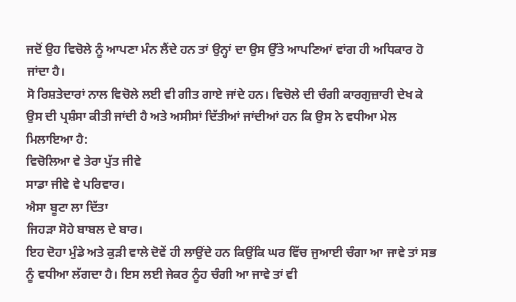ਜਦੋਂ ਉਹ ਵਿਚੋਲੇ ਨੂੰ ਆਪਣਾ ਮੰਨ ਲੈਂਦੇ ਹਨ ਤਾਂ ਉਨ੍ਹਾਂ ਦਾ ਉਸ ਉੱਤੇ ਆਪਣਿਆਂ ਵਾਂਗ ਹੀ ਅਧਿਕਾਰ ਹੋ ਜਾਂਦਾ ਹੈ।
ਸੋ ਰਿਸ਼ਤੇਦਾਰਾਂ ਨਾਲ ਵਿਚੋਲੇ ਲਈ ਵੀ ਗੀਤ ਗਾਏ ਜਾਂਦੇ ਹਨ। ਵਿਚੋਲੇ ਦੀ ਚੰਗੀ ਕਾਰਗੁਜ਼ਾਰੀ ਦੇਖ ਕੇ
ਉਸ ਦੀ ਪ੍ਰਸ਼ੰਸਾ ਕੀਤੀ ਜਾਂਦੀ ਹੈ ਅਤੇ ਅਸੀਸਾਂ ਦਿੱਤੀਆਂ ਜਾਂਦੀਆਂ ਹਨ ਕਿ ਉਸ ਨੇ ਵਧੀਆ ਮੇਲ ਮਿਲਾਇਆ ਹੈ:
ਵਿਚੋਲਿਆ ਵੇ ਤੇਰਾ ਪੁੱਤ ਜੀਵੇ
ਸਾਡਾ ਜੀਵੇ ਵੇ ਪਰਿਵਾਰ।
ਐਸਾ ਬੂਟਾ ਲਾ ਦਿੱਤਾ
ਜਿਹੜਾ ਸੋਹੇ ਬਾਬਲ ਦੇ ਬਾਰ।
ਇਹ ਦੋਹਾ ਮੁੰਡੇ ਅਤੇ ਕੁੜੀ ਵਾਲੇ ਦੋਵੇਂ ਹੀ ਲਾਉਂਦੇ ਹਨ ਕਿਉਂਕਿ ਘਰ ਵਿੱਚ ਜੁਆਈ ਚੰਗਾ ਆ ਜਾਵੇ ਤਾਂ ਸਭ ਨੂੰ ਵਧੀਆ ਲੱਗਦਾ ਹੈ। ਇਸ ਲਈ ਜੇਕਰ ਨੂੰਹ ਚੰਗੀ ਆ ਜਾਵੇ ਤਾਂ ਵੀ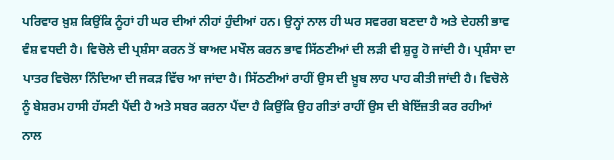ਪਰਿਵਾਰ ਖ਼ੁਸ਼ ਕਿਉਂਕਿ ਨੂੰਹਾਂ ਹੀ ਘਰ ਦੀਆਂ ਨੀਹਾਂ ਹੁੰਦੀਆਂ ਹਨ। ਉਨ੍ਹਾਂ ਨਾਲ ਹੀ ਘਰ ਸਵਰਗ ਬਣਦਾ ਹੈ ਅਤੇ ਦੇਹਲੀ ਭਾਵ ਵੰਸ਼ ਵਧਦੀ ਹੈ। ਵਿਚੋਲੇ ਦੀ ਪ੍ਰਸ਼ੰਸਾ ਕਰਨ ਤੋਂ ਬਾਅਦ ਮਖੌਲ ਕਰਨ ਭਾਵ ਸਿੱਠਣੀਆਂ ਦੀ ਲੜੀ ਵੀ ਸ਼ੁਰੂ ਹੋ ਜਾਂਦੀ ਹੈ। ਪ੍ਰਸ਼ੰਸਾ ਦਾ ਪਾਤਰ ਵਿਚੋਲਾ ਨਿੰਦਿਆ ਦੀ ਜਕੜ ਵਿੱਚ ਆ ਜਾਂਦਾ ਹੈ। ਸਿੱਠਣੀਆਂ ਰਾਹੀਂ ਉਸ ਦੀ ਖ਼ੂਬ ਲਾਹ ਪਾਹ ਕੀਤੀ ਜਾਂਦੀ ਹੈ। ਵਿਚੋਲੇ ਨੂੰ ਬੇਸ਼ਰਮ ਹਾਸੀ ਹੱਸਣੀ ਪੈਂਦੀ ਹੈ ਅਤੇ ਸਬਰ ਕਰਨਾ ਪੈਂਦਾ ਹੈ ਕਿਉਂਕਿ ਉਹ ਗੀਤਾਂ ਰਾਹੀਂ ਉਸ ਦੀ ਬੇਇੱਜ਼ਤੀ ਕਰ ਰਹੀਆਂ ਨਾਲ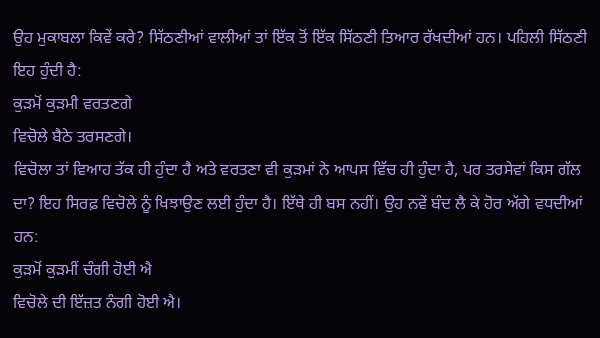ਉਹ ਮੁਕਾਬਲਾ ਕਿਵੇਂ ਕਰੇ? ਸਿੱਠਣੀਆਂ ਵਾਲੀਆਂ ਤਾਂ ਇੱਕ ਤੋਂ ਇੱਕ ਸਿੱਠਣੀ ਤਿਆਰ ਰੱਖਦੀਆਂ ਹਨ। ਪਹਿਲੀ ਸਿੱਠਣੀ ਇਹ ਹੁੰਦੀ ਹੈ:
ਕੁੜਮੋਂ ਕੁੜਮੀ ਵਰਤਣਗੇ
ਵਿਚੋਲੇ ਬੈਠੇ ਤਰਸਣਗੇ।
ਵਿਚੋਲਾ ਤਾਂ ਵਿਆਹ ਤੱਕ ਹੀ ਹੁੰਦਾ ਹੈ ਅਤੇ ਵਰਤਣਾ ਵੀ ਕੁੜਮਾਂ ਨੇ ਆਪਸ ਵਿੱਚ ਹੀ ਹੁੰਦਾ ਹੈ, ਪਰ ਤਰਸੇਵਾਂ ਕਿਸ ਗੱਲ ਦਾ? ਇਹ ਸਿਰਫ਼ ਵਿਚੋਲੇ ਨੂੰ ਖਿਝਾਉਣ ਲਈ ਹੁੰਦਾ ਹੈ। ਇੱਥੇ ਹੀ ਬਸ ਨਹੀਂ। ਉਹ ਨਵੇਂ ਬੰਦ ਲੈ ਕੇ ਹੋਰ ਅੱਗੇ ਵਧਦੀਆਂ ਹਨ:
ਕੁੜਮੋਂ ਕੁੜਮੀਂ ਚੰਗੀ ਹੋਈ ਐ
ਵਿਚੋਲੇ ਦੀ ਇੱਜ਼ਤ ਨੰਗੀ ਹੋਈ ਐ।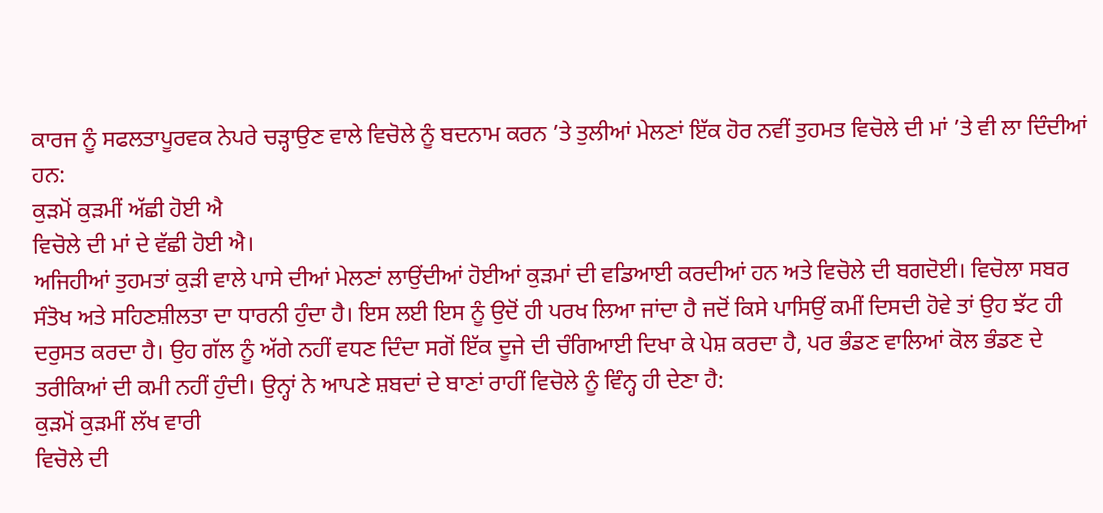ਕਾਰਜ ਨੂੰ ਸਫਲਤਾਪੂਰਵਕ ਨੇਪਰੇ ਚੜ੍ਹਾਉਣ ਵਾਲੇ ਵਿਚੋਲੇ ਨੂੰ ਬਦਨਾਮ ਕਰਨ ’ਤੇ ਤੁਲੀਆਂ ਮੇਲਣਾਂ ਇੱਕ ਹੋਰ ਨਵੀਂ ਤੁਹਮਤ ਵਿਚੋਲੇ ਦੀ ਮਾਂ ’ਤੇ ਵੀ ਲਾ ਦਿੰਦੀਆਂ ਹਨ:
ਕੁੜਮੋਂ ਕੁੜਮੀਂ ਅੱਛੀ ਹੋਈ ਐ
ਵਿਚੋਲੇ ਦੀ ਮਾਂ ਦੇ ਵੱਛੀ ਹੋਈ ਐ।
ਅਜਿਹੀਆਂ ਤੁਹਮਤਾਂ ਕੁੜੀ ਵਾਲੇ ਪਾਸੇ ਦੀਆਂ ਮੇਲਣਾਂ ਲਾਉਂਦੀਆਂ ਹੋਈਆਂ ਕੁੜਮਾਂ ਦੀ ਵਡਿਆਈ ਕਰਦੀਆਂ ਹਨ ਅਤੇ ਵਿਚੋਲੇ ਦੀ ਬਗਦੋਈ। ਵਿਚੋਲਾ ਸਬਰ ਸੰਤੋਖ ਅਤੇ ਸਹਿਣਸ਼ੀਲਤਾ ਦਾ ਧਾਰਨੀ ਹੁੰਦਾ ਹੈ। ਇਸ ਲਈ ਇਸ ਨੂੰ ਉਦੋਂ ਹੀ ਪਰਖ ਲਿਆ ਜਾਂਦਾ ਹੈ ਜਦੋਂ ਕਿਸੇ ਪਾਸਿਉਂ ਕਮੀਂ ਦਿਸਦੀ ਹੋਵੇ ਤਾਂ ਉਹ ਝੱਟ ਹੀ ਦਰੁਸਤ ਕਰਦਾ ਹੈ। ਉਹ ਗੱਲ ਨੂੰ ਅੱਗੇ ਨਹੀਂ ਵਧਣ ਦਿੰਦਾ ਸਗੋਂ ਇੱਕ ਦੂਜੇ ਦੀ ਚੰਗਿਆਈ ਦਿਖਾ ਕੇ ਪੇਸ਼ ਕਰਦਾ ਹੈ, ਪਰ ਭੰਡਣ ਵਾਲਿਆਂ ਕੋਲ ਭੰਡਣ ਦੇ ਤਰੀਕਿਆਂ ਦੀ ਕਮੀ ਨਹੀਂ ਹੁੰਦੀ। ਉਨ੍ਹਾਂ ਨੇ ਆਪਣੇ ਸ਼ਬਦਾਂ ਦੇ ਬਾਣਾਂ ਰਾਹੀਂ ਵਿਚੋਲੇ ਨੂੰ ਵਿੰਨ੍ਹ ਹੀ ਦੇਣਾ ਹੈ:
ਕੁੜਮੋਂ ਕੁੜਮੀਂ ਲੱਖ ਵਾਰੀ
ਵਿਚੋਲੇ ਦੀ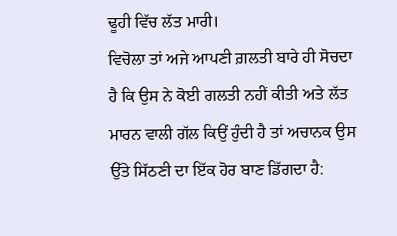ਢੂਹੀ ਵਿੱਚ ਲੱਤ ਮਾਰੀ।
ਵਿਚੋਲਾ ਤਾਂ ਅਜੇ ਆਪਣੀ ਗ਼ਲਤੀ ਬਾਰੇ ਹੀ ਸੋਚਦਾ ਹੈ ਕਿ ਉਸ ਨੇ ਕੋਈ ਗਲਤੀ ਨਹੀਂ ਕੀਤੀ ਅਤੇ ਲੱਤ ਮਾਰਨ ਵਾਲੀ ਗੱਲ ਕਿਉਂ ਹੁੰਦੀ ਹੈ ਤਾਂ ਅਚਾਨਕ ਉਸ ਉੱਤੇ ਸਿੱਠਣੀ ਦਾ ਇੱਕ ਹੋਰ ਬਾਣ ਡਿੱਗਦਾ ਹੈ: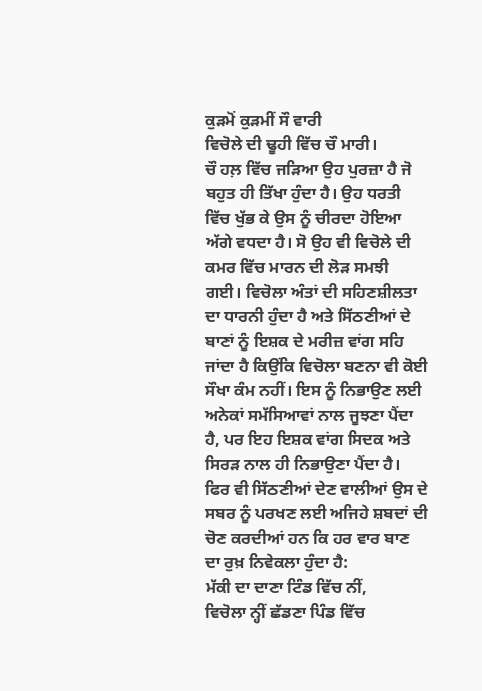ਕੁੜਮੋਂ ਕੁੜਮੀਂ ਸੌ ਵਾਰੀ
ਵਿਚੋਲੇ ਦੀ ਢੂਹੀ ਵਿੱਚ ਚੌ ਮਾਰੀ।
ਚੌ ਹਲ਼ ਵਿੱਚ ਜੜਿਆ ਉਹ ਪੁਰਜ਼ਾ ਹੈ ਜੋ ਬਹੁਤ ਹੀ ਤਿੱਖਾ ਹੁੰਦਾ ਹੈ। ਉਹ ਧਰਤੀ ਵਿੱਚ ਖੁੱਭ ਕੇ ਉਸ ਨੂੰ ਚੀਰਦਾ ਹੋਇਆ ਅੱਗੇ ਵਧਦਾ ਹੈ। ਸੋ ਉਹ ਵੀ ਵਿਚੋਲੇ ਦੀ ਕਮਰ ਵਿੱਚ ਮਾਰਨ ਦੀ ਲੋੜ ਸਮਝੀ ਗਈ। ਵਿਚੋਲਾ ਅੰਤਾਂ ਦੀ ਸਹਿਣਸ਼ੀਲਤਾ ਦਾ ਧਾਰਨੀ ਹੁੰਦਾ ਹੈ ਅਤੇ ਸਿੱਠਣੀਆਂ ਦੇ ਬਾਣਾਂ ਨੂੰ ਇਸ਼ਕ ਦੇ ਮਰੀਜ਼ ਵਾਂਗ ਸਹਿ ਜਾਂਦਾ ਹੈ ਕਿਉਂਕਿ ਵਿਚੋਲਾ ਬਣਨਾ ਵੀ ਕੋਈ ਸੌਖਾ ਕੰਮ ਨਹੀਂ। ਇਸ ਨੂੰ ਨਿਭਾਉਣ ਲਈ ਅਨੇਕਾਂ ਸਮੱਸਿਆਵਾਂ ਨਾਲ ਜੂਝਣਾ ਪੈਂਦਾ ਹੈ, ਪਰ ਇਹ ਇਸ਼ਕ ਵਾਂਗ ਸਿਦਕ ਅਤੇ ਸਿਰੜ ਨਾਲ ਹੀ ਨਿਭਾਉਣਾ ਪੈਂਦਾ ਹੈ। ਫਿਰ ਵੀ ਸਿੱਠਣੀਆਂ ਦੇਣ ਵਾਲੀਆਂ ਉਸ ਦੇ ਸਬਰ ਨੂੰ ਪਰਖਣ ਲਈ ਅਜਿਹੇ ਸ਼ਬਦਾਂ ਦੀ ਚੋਣ ਕਰਦੀਆਂ ਹਨ ਕਿ ਹਰ ਵਾਰ ਬਾਣ ਦਾ ਰੁਖ਼ ਨਿਵੇਕਲਾ ਹੁੰਦਾ ਹੈ:
ਮੱਕੀ ਦਾ ਦਾਣਾ ਟਿੰਡ ਵਿੱਚ ਨੀਂ,
ਵਿਚੋਲਾ ਨ੍ਹੀਂ ਛੱਡਣਾ ਪਿੰਡ ਵਿੱਚ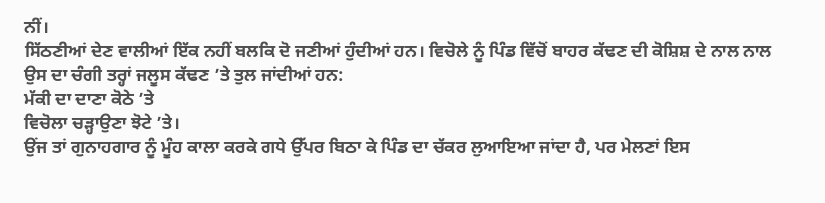ਨੀਂ।
ਸਿੱਠਣੀਆਂ ਦੇਣ ਵਾਲੀਆਂ ਇੱਕ ਨਹੀਂ ਬਲਕਿ ਦੋ ਜਣੀਆਂ ਹੁੰਦੀਆਂ ਹਨ। ਵਿਚੋਲੇ ਨੂੰ ਪਿੰਡ ਵਿੱਚੋਂ ਬਾਹਰ ਕੱਢਣ ਦੀ ਕੋਸ਼ਿਸ਼ ਦੇ ਨਾਲ ਨਾਲ ਉਸ ਦਾ ਚੰਗੀ ਤਰ੍ਹਾਂ ਜਲੂਸ ਕੱਢਣ ’ਤੇ ਤੁਲ ਜਾਂਦੀਆਂ ਹਨ:
ਮੱਕੀ ਦਾ ਦਾਣਾ ਕੋਠੇ ’ਤੇ
ਵਿਚੋਲਾ ਚੜ੍ਹਾਉਣਾ ਝੋਟੇ ’ਤੇ।
ਉਂਜ ਤਾਂ ਗੁਨਾਹਗਾਰ ਨੂੰ ਮੂੰਹ ਕਾਲਾ ਕਰਕੇ ਗਧੇ ਉੱਪਰ ਬਿਠਾ ਕੇ ਪਿੰਡ ਦਾ ਚੱਕਰ ਲੁਆਇਆ ਜਾਂਦਾ ਹੈ, ਪਰ ਮੇਲਣਾਂ ਇਸ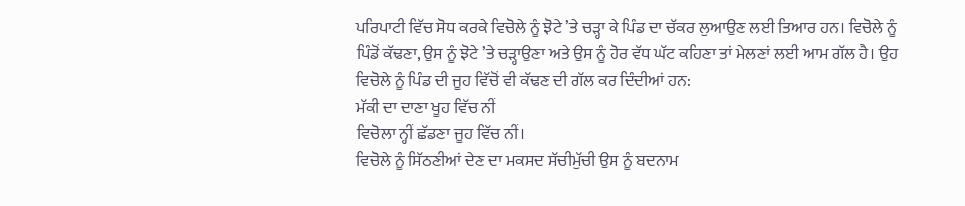ਪਰਿਪਾਟੀ ਵਿੱਚ ਸੋਧ ਕਰਕੇ ਵਿਚੋਲੇ ਨੂੰ ਝੋਟੇ ’ਤੇ ਚੜ੍ਹਾ ਕੇ ਪਿੰਡ ਦਾ ਚੱਕਰ ਲੁਆਉਣ ਲਈ ਤਿਆਰ ਹਨ। ਵਿਚੋਲੇ ਨੂੰ ਪਿੰਡੋਂ ਕੱਢਣਾ, ਉਸ ਨੂੰ ਝੋਟੇ ’ਤੇ ਚੜ੍ਹਾਉਣਾ ਅਤੇ ਉਸ ਨੂੰ ਹੋਰ ਵੱਧ ਘੱਟ ਕਹਿਣਾ ਤਾਂ ਮੇਲਣਾਂ ਲਈ ਆਮ ਗੱਲ ਹੈ। ਉਹ ਵਿਚੋਲੇ ਨੂੰ ਪਿੰਡ ਦੀ ਜੂਹ ਵਿੱਚੋਂ ਵੀ ਕੱਢਣ ਦੀ ਗੱਲ ਕਰ ਦਿੰਦੀਆਂ ਹਨ:
ਮੱਕੀ ਦਾ ਦਾਣਾ ਖੂਹ ਵਿੱਚ ਨੀਂ
ਵਿਚੋਲਾ ਨ੍ਹੀਂ ਛੱਡਣਾ ਜੂਹ ਵਿੱਚ ਨੀਂ।
ਵਿਚੋਲੇ ਨੂੰ ਸਿੱਠਣੀਆਂ ਦੇਣ ਦਾ ਮਕਸਦ ਸੱਚੀਮੁੱਚੀ ਉਸ ਨੂੰ ਬਦਨਾਮ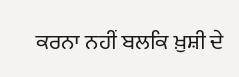ਕਰਨਾ ਨਹੀਂ ਬਲਕਿ ਖ਼ੁਸ਼ੀ ਦੇ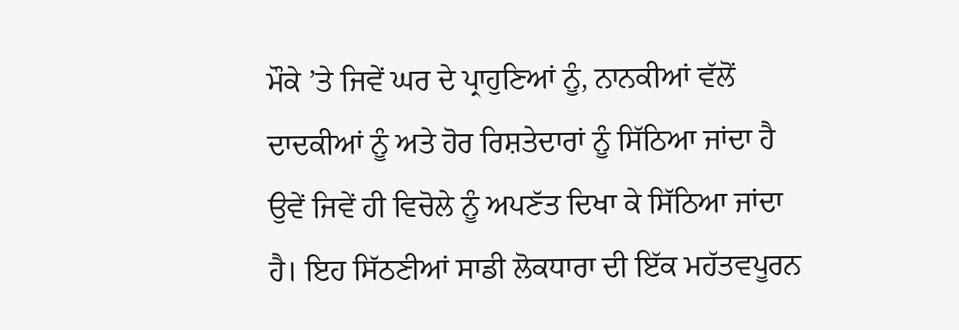ਮੌਕੇ ’ਤੇ ਜਿਵੇਂ ਘਰ ਦੇ ਪ੍ਰਾਹੁਣਿਆਂ ਨੂੰ, ਨਾਨਕੀਆਂ ਵੱਲੋਂ ਦਾਦਕੀਆਂ ਨੂੰ ਅਤੇ ਹੋਰ ਰਿਸ਼ਤੇਦਾਰਾਂ ਨੂੰ ਸਿੱਠਿਆ ਜਾਂਦਾ ਹੈ ਉਵੇਂ ਜਿਵੇਂ ਹੀ ਵਿਚੋਲੇ ਨੂੰ ਅਪਣੱਤ ਦਿਖਾ ਕੇ ਸਿੱਠਿਆ ਜਾਂਦਾ ਹੈ। ਇਹ ਸਿੱਠਣੀਆਂ ਸਾਡੀ ਲੋਕਧਾਰਾ ਦੀ ਇੱਕ ਮਹੱਤਵਪੂਰਨ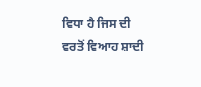ਵਿਧਾ ਹੈ ਜਿਸ ਦੀ ਵਰਤੋਂ ਵਿਆਹ ਸ਼ਾਦੀ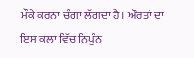ਮੌਕੇ ਕਰਨਾ ਚੰਗਾ ਲੱਗਦਾ ਹੈ। ਔਰਤਾਂ ਦਾ ਇਸ ਕਲਾ ਵਿੱਚ ਨਿਪੁੰਨ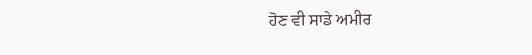ਹੋਣ ਵੀ ਸਾਡੇ ਅਮੀਰ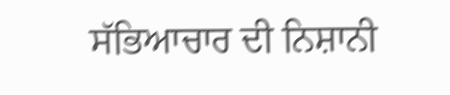ਸੱਭਿਆਚਾਰ ਦੀ ਨਿਸ਼ਾਨੀ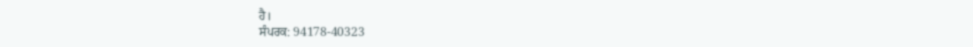ਹੈ।
ਸੰਪਰਕ: 94178-40323